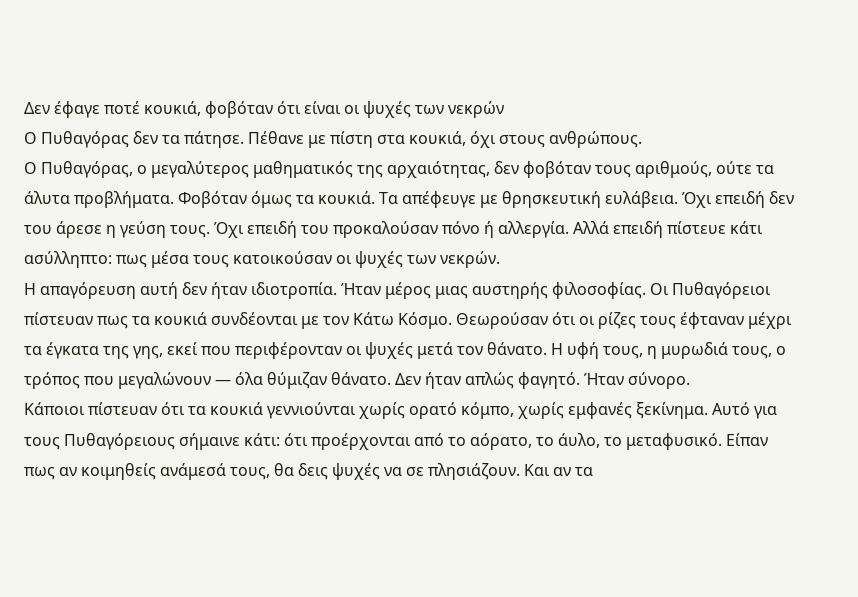Δεν έφαγε ποτέ κουκιά, φοβόταν ότι είναι οι ψυχές των νεκρών
Ο Πυθαγόρας δεν τα πάτησε. Πέθανε με πίστη στα κουκιά, όχι στους ανθρώπους.
Ο Πυθαγόρας, ο μεγαλύτερος μαθηματικός της αρχαιότητας, δεν φοβόταν τους αριθμούς, ούτε τα άλυτα προβλήματα. Φοβόταν όμως τα κουκιά. Τα απέφευγε με θρησκευτική ευλάβεια. Όχι επειδή δεν του άρεσε η γεύση τους. Όχι επειδή του προκαλούσαν πόνο ή αλλεργία. Αλλά επειδή πίστευε κάτι ασύλληπτο: πως μέσα τους κατοικούσαν οι ψυχές των νεκρών.
Η απαγόρευση αυτή δεν ήταν ιδιοτροπία. Ήταν μέρος μιας αυστηρής φιλοσοφίας. Οι Πυθαγόρειοι πίστευαν πως τα κουκιά συνδέονται με τον Κάτω Κόσμο. Θεωρούσαν ότι οι ρίζες τους έφταναν μέχρι τα έγκατα της γης, εκεί που περιφέρονταν οι ψυχές μετά τον θάνατο. Η υφή τους, η μυρωδιά τους, ο τρόπος που μεγαλώνουν — όλα θύμιζαν θάνατο. Δεν ήταν απλώς φαγητό. Ήταν σύνορο.
Κάποιοι πίστευαν ότι τα κουκιά γεννιούνται χωρίς ορατό κόμπο, χωρίς εμφανές ξεκίνημα. Αυτό για τους Πυθαγόρειους σήμαινε κάτι: ότι προέρχονται από το αόρατο, το άυλο, το μεταφυσικό. Είπαν πως αν κοιμηθείς ανάμεσά τους, θα δεις ψυχές να σε πλησιάζουν. Και αν τα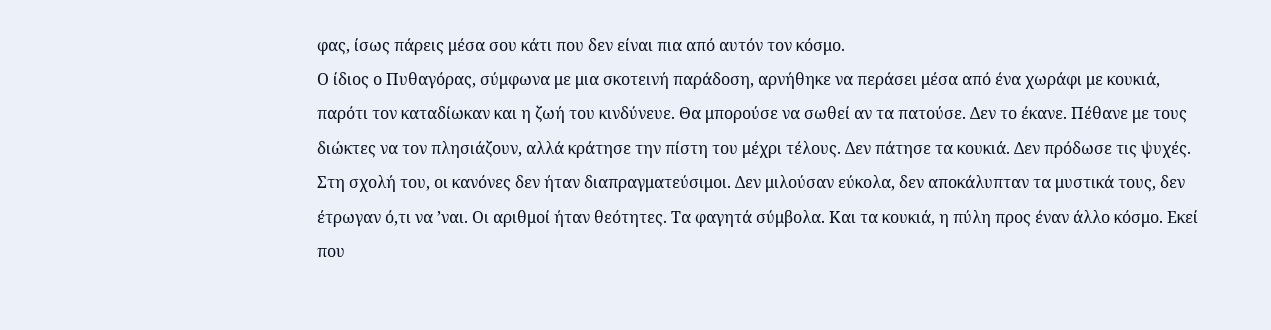φας, ίσως πάρεις μέσα σου κάτι που δεν είναι πια από αυτόν τον κόσμο.
Ο ίδιος ο Πυθαγόρας, σύμφωνα με μια σκοτεινή παράδοση, αρνήθηκε να περάσει μέσα από ένα χωράφι με κουκιά, παρότι τον καταδίωκαν και η ζωή του κινδύνευε. Θα μπορούσε να σωθεί αν τα πατούσε. Δεν το έκανε. Πέθανε με τους διώκτες να τον πλησιάζουν, αλλά κράτησε την πίστη του μέχρι τέλους. Δεν πάτησε τα κουκιά. Δεν πρόδωσε τις ψυχές.
Στη σχολή του, οι κανόνες δεν ήταν διαπραγματεύσιμοι. Δεν μιλούσαν εύκολα, δεν αποκάλυπταν τα μυστικά τους, δεν έτρωγαν ό,τι να ’ναι. Οι αριθμοί ήταν θεότητες. Τα φαγητά σύμβολα. Και τα κουκιά, η πύλη προς έναν άλλο κόσμο. Εκεί που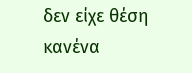δεν είχε θέση κανένα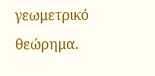γεωμετρικό θεώρημα.